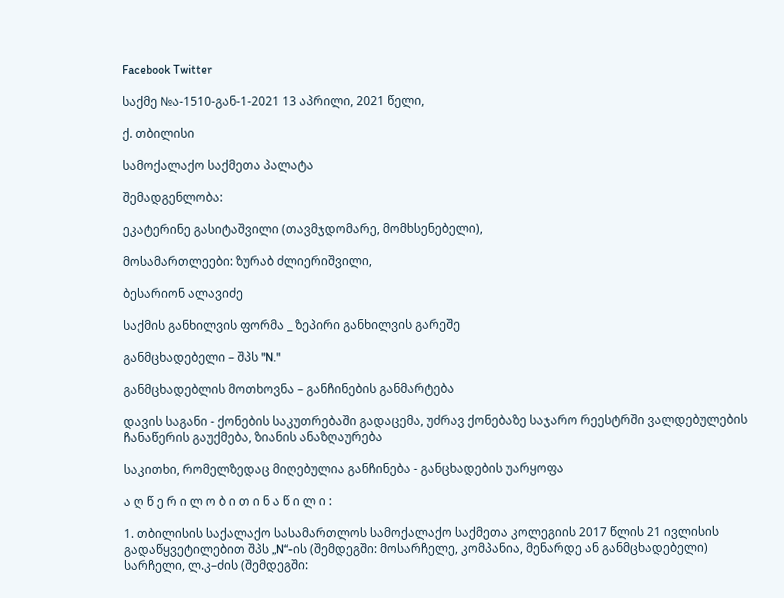Facebook Twitter

საქმე №ა-1510-გან-1-2021 13 აპრილი, 2021 წელი,

ქ. თბილისი

სამოქალაქო საქმეთა პალატა

შემადგენლობა:

ეკატერინე გასიტაშვილი (თავმჯდომარე, მომხსენებელი),

მოსამართლეები: ზურაბ ძლიერიშვილი,

ბესარიონ ალავიძე

საქმის განხილვის ფორმა _ ზეპირი განხილვის გარეშე

განმცხადებელი – შპს "N."

განმცხადებლის მოთხოვნა – განჩინების განმარტება

დავის საგანი - ქონების საკუთრებაში გადაცემა, უძრავ ქონებაზე საჯარო რეესტრში ვალდებულების ჩანაწერის გაუქმება, ზიანის ანაზღაურება

საკითხი, რომელზედაც მიღებულია განჩინება - განცხადების უარყოფა

ა ღ წ ე რ ი ლ ო ბ ი თ ი ნ ა წ ი ლ ი :

1. თბილისის საქალაქო სასამართლოს სამოქალაქო საქმეთა კოლეგიის 2017 წლის 21 ივლისის გადაწყვეტილებით შპს „N“-ის (შემდეგში: მოსარჩელე, კომპანია, მენარდე ან განმცხადებელი) სარჩელი, ლ.კ–ძის (შემდეგში: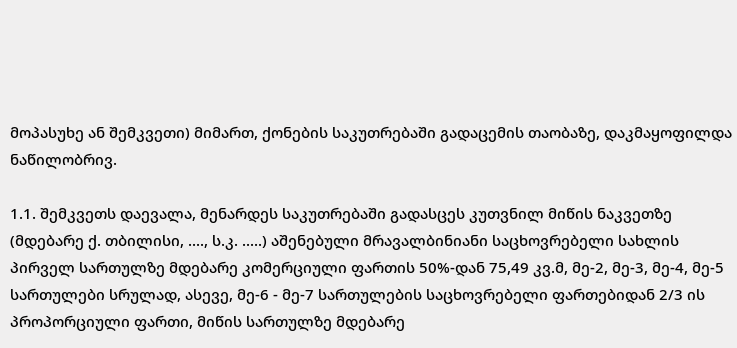მოპასუხე ან შემკვეთი) მიმართ, ქონების საკუთრებაში გადაცემის თაობაზე, დაკმაყოფილდა ნაწილობრივ.

1.1. შემკვეთს დაევალა, მენარდეს საკუთრებაში გადასცეს კუთვნილ მიწის ნაკვეთზე (მდებარე ქ. თბილისი, ...., ს.კ. .....) აშენებული მრავალბინიანი საცხოვრებელი სახლის პირველ სართულზე მდებარე კომერციული ფართის 50%-დან 75,49 კვ.მ, მე-2, მე-3, მე-4, მე-5 სართულები სრულად, ასევე, მე-6 - მე-7 სართულების საცხოვრებელი ფართებიდან 2/3 ის პროპორციული ფართი, მიწის სართულზე მდებარე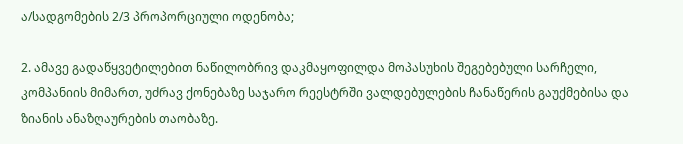ა/სადგომების 2/3 პროპორციული ოდენობა;

2. ამავე გადაწყვეტილებით ნაწილობრივ დაკმაყოფილდა მოპასუხის შეგებებული სარჩელი, კომპანიის მიმართ, უძრავ ქონებაზე საჯარო რეესტრში ვალდებულების ჩანაწერის გაუქმებისა და ზიანის ანაზღაურების თაობაზე.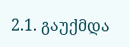2.1. გაუქმდა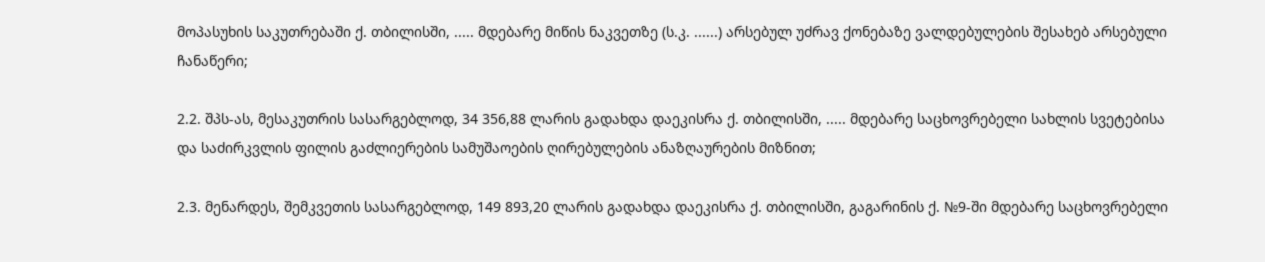მოპასუხის საკუთრებაში ქ. თბილისში, ..... მდებარე მიწის ნაკვეთზე (ს.კ. ......) არსებულ უძრავ ქონებაზე ვალდებულების შესახებ არსებული ჩანაწერი;

2.2. შპს-ას, მესაკუთრის სასარგებლოდ, 34 356,88 ლარის გადახდა დაეკისრა ქ. თბილისში, ..... მდებარე საცხოვრებელი სახლის სვეტებისა და საძირკვლის ფილის გაძლიერების სამუშაოების ღირებულების ანაზღაურების მიზნით;

2.3. მენარდეს, შემკვეთის სასარგებლოდ, 149 893,20 ლარის გადახდა დაეკისრა ქ. თბილისში, გაგარინის ქ. №9-ში მდებარე საცხოვრებელი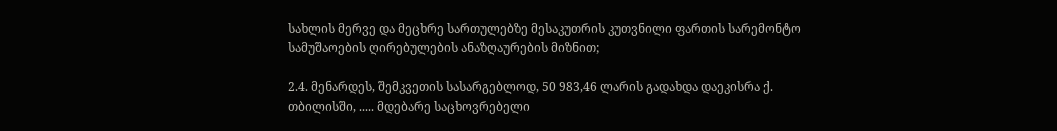სახლის მერვე და მეცხრე სართულებზე მესაკუთრის კუთვნილი ფართის სარემონტო სამუშაოების ღირებულების ანაზღაურების მიზნით;

2.4. მენარდეს, შემკვეთის სასარგებლოდ, 50 983,46 ლარის გადახდა დაეკისრა ქ. თბილისში, ..... მდებარე საცხოვრებელი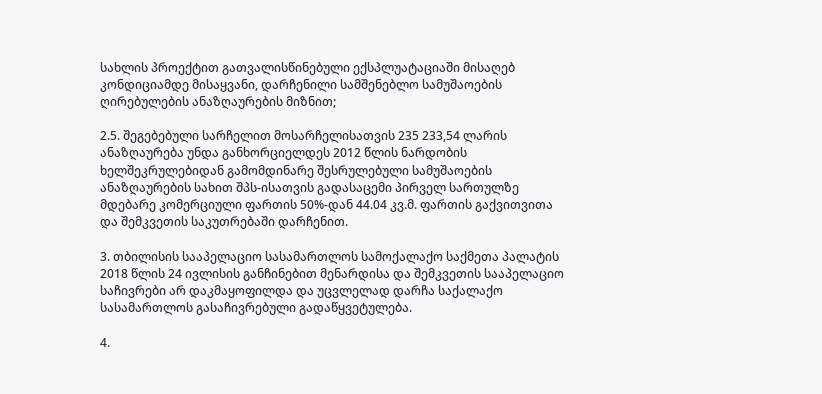სახლის პროექტით გათვალისწინებული ექსპლუატაციაში მისაღებ კონდიციამდე მისაყვანი, დარჩენილი სამშენებლო სამუშაოების ღირებულების ანაზღაურების მიზნით;

2.5. შეგებებული სარჩელით მოსარჩელისათვის 235 233,54 ლარის ანაზღაურება უნდა განხორციელდეს 2012 წლის ნარდობის ხელშეკრულებიდან გამომდინარე შესრულებული სამუშაოების ანაზღაურების სახით შპს-ისათვის გადასაცემი პირველ სართულზე მდებარე კომერციული ფართის 50%-დან 44.04 კვ.მ. ფართის გაქვითვითა და შემკვეთის საკუთრებაში დარჩენით.

3. თბილისის სააპელაციო სასამართლოს სამოქალაქო საქმეთა პალატის 2018 წლის 24 ივლისის განჩინებით მენარდისა და შემკვეთის სააპელაციო საჩივრები არ დაკმაყოფილდა და უცვლელად დარჩა საქალაქო სასამართლოს გასაჩივრებული გადაწყვეტულება.

4.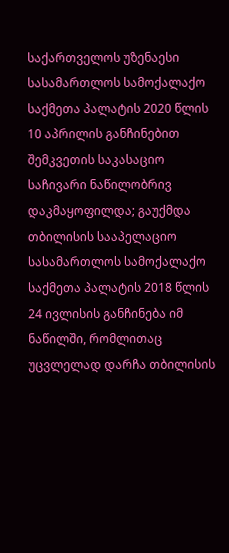საქართველოს უზენაესი სასამართლოს სამოქალაქო საქმეთა პალატის 2020 წლის 10 აპრილის განჩინებით შემკვეთის საკასაციო საჩივარი ნაწილობრივ დაკმაყოფილდა; გაუქმდა თბილისის სააპელაციო სასამართლოს სამოქალაქო საქმეთა პალატის 2018 წლის 24 ივლისის განჩინება იმ ნაწილში, რომლითაც უცვლელად დარჩა თბილისის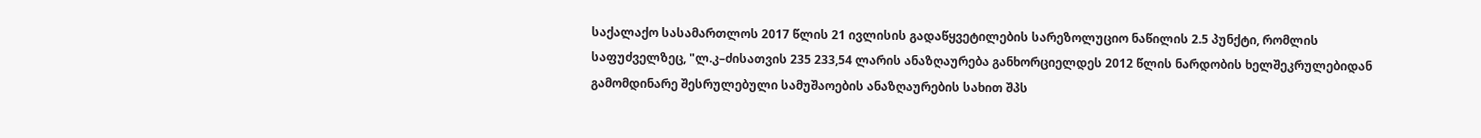საქალაქო სასამართლოს 2017 წლის 21 ივლისის გადაწყვეტილების სარეზოლუციო ნაწილის 2.5 პუნქტი, რომლის საფუძველზეც, "ლ.კ–ძისათვის 235 233,54 ლარის ანაზღაურება განხორციელდეს 2012 წლის ნარდობის ხელშეკრულებიდან გამომდინარე შესრულებული სამუშაოების ანაზღაურების სახით შპს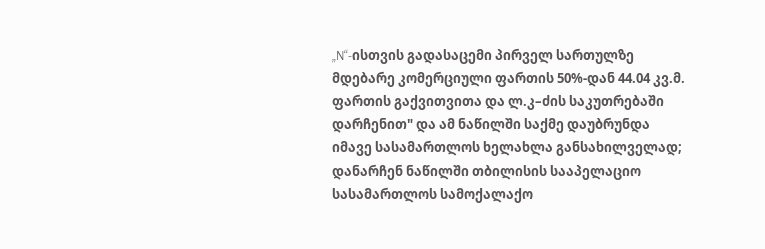„N“-ისთვის გადასაცემი პირველ სართულზე მდებარე კომერციული ფართის 50%-დან 44.04 კვ.მ. ფართის გაქვითვითა და ლ.კ–ძის საკუთრებაში დარჩენით" და ამ ნაწილში საქმე დაუბრუნდა იმავე სასამართლოს ხელახლა განსახილველად; დანარჩენ ნაწილში თბილისის სააპელაციო სასამართლოს სამოქალაქო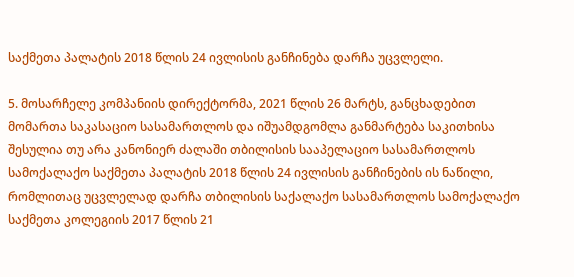საქმეთა პალატის 2018 წლის 24 ივლისის განჩინება დარჩა უცვლელი.

5. მოსარჩელე კომპანიის დირექტორმა, 2021 წლის 26 მარტს, განცხადებით მომართა საკასაციო სასამართლოს და იშუამდგომლა განმარტება საკითხისა შესულია თუ არა კანონიერ ძალაში თბილისის სააპელაციო სასამართლოს სამოქალაქო საქმეთა პალატის 2018 წლის 24 ივლისის განჩინების ის ნაწილი, რომლითაც უცვლელად დარჩა თბილისის საქალაქო სასამართლოს სამოქალაქო საქმეთა კოლეგიის 2017 წლის 21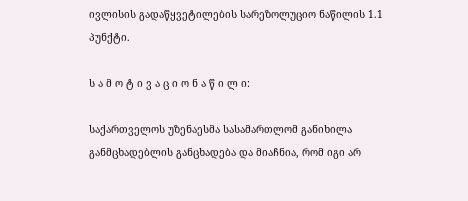ივლისის გადაწყვეტილების სარეზოლუციო ნაწილის 1.1 პუნქტი.

ს ა მ ო ტ ი ვ ა ც ი ო ნ ა წ ი ლ ი:

საქართველოს უზენაესმა სასამართლომ განიხილა განმცხადებლის განცხადება და მიაჩნია, რომ იგი არ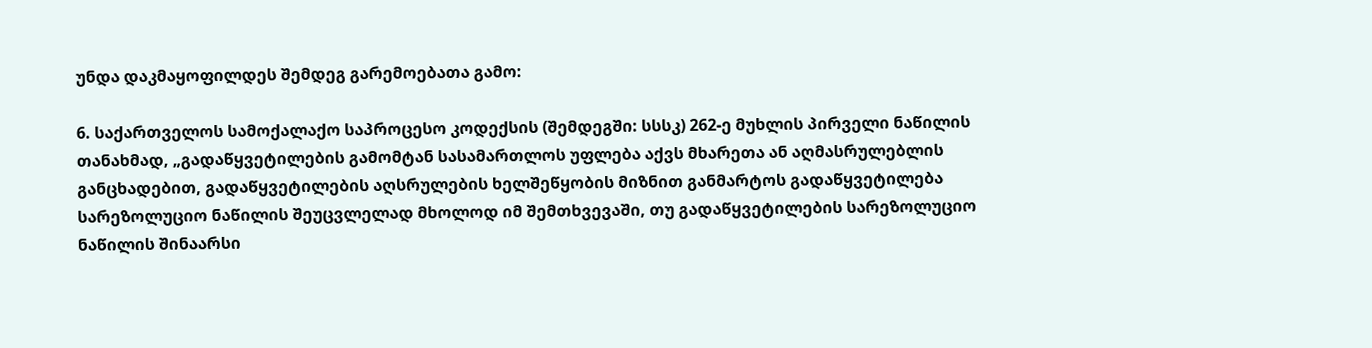უნდა დაკმაყოფილდეს შემდეგ გარემოებათა გამო:

6. საქართველოს სამოქალაქო საპროცესო კოდექსის (შემდეგში: სსსკ) 262-ე მუხლის პირველი ნაწილის თანახმად, „გადაწყვეტილების გამომტან სასამართლოს უფლება აქვს მხარეთა ან აღმასრულებლის განცხადებით, გადაწყვეტილების აღსრულების ხელშეწყობის მიზნით განმარტოს გადაწყვეტილება სარეზოლუციო ნაწილის შეუცვლელად მხოლოდ იმ შემთხვევაში, თუ გადაწყვეტილების სარეზოლუციო ნაწილის შინაარსი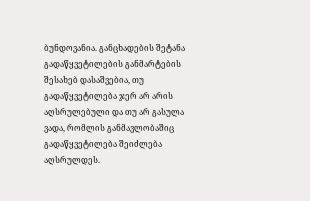ბუნდოვანია. განცხადების შეტანა გადაწყვეტილების განმარტების შესახებ დასაშვებია, თუ გადაწყვეტილება ჯერ არ არის აღსრულებული და თუ არ გასულა ვადა, რომლის განმავლობაშიც გადაწყვეტილება შეიძლება აღსრულდეს.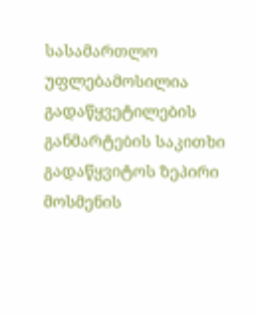სასამართლო უფლებამოსილია გადაწყვეტილების განმარტების საკითხი გადაწყვიტოს ზეპირი მოსმენის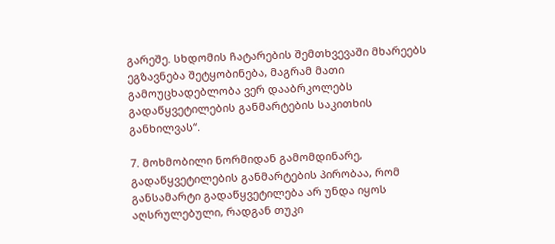გარეშე. სხდომის ჩატარების შემთხვევაში მხარეებს ეგზავნება შეტყობინება, მაგრამ მათი გამოუცხადებლობა ვერ დააბრკოლებს გადაწყვეტილების განმარტების საკითხის განხილვას“.

7. მოხმობილი ნორმიდან გამომდინარე, გადაწყვეტილების განმარტების პირობაა, რომ განსამარტი გადაწყვეტილება არ უნდა იყოს აღსრულებული, რადგან თუკი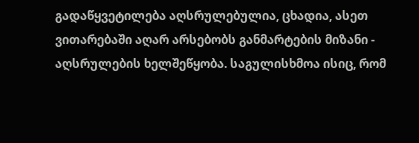გადაწყვეტილება აღსრულებულია, ცხადია, ასეთ ვითარებაში აღარ არსებობს განმარტების მიზანი - აღსრულების ხელშეწყობა. საგულისხმოა ისიც, რომ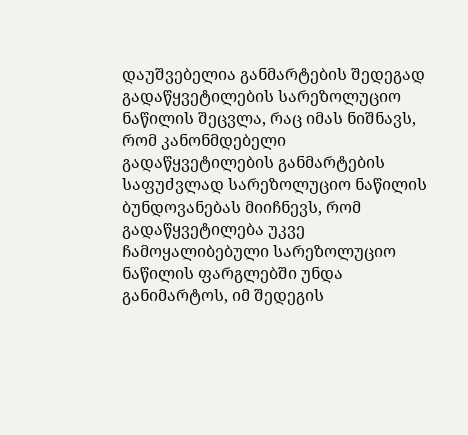დაუშვებელია განმარტების შედეგად გადაწყვეტილების სარეზოლუციო ნაწილის შეცვლა, რაც იმას ნიშნავს, რომ კანონმდებელი გადაწყვეტილების განმარტების საფუძვლად სარეზოლუციო ნაწილის ბუნდოვანებას მიიჩნევს, რომ გადაწყვეტილება უკვე ჩამოყალიბებული სარეზოლუციო ნაწილის ფარგლებში უნდა განიმარტოს, იმ შედეგის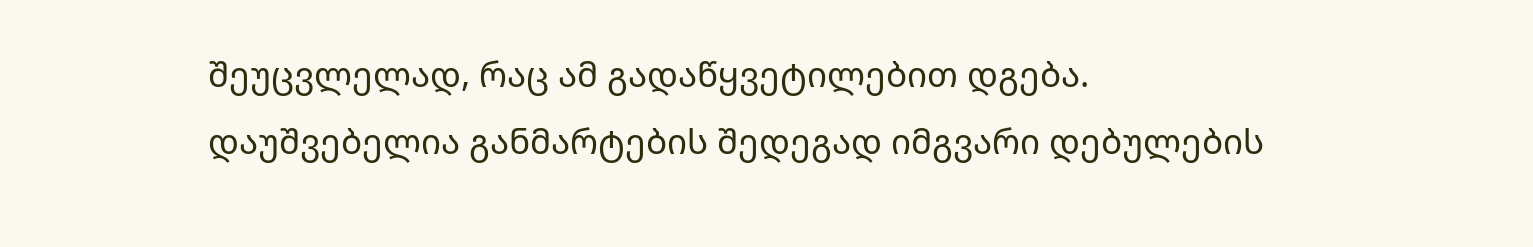შეუცვლელად, რაც ამ გადაწყვეტილებით დგება. დაუშვებელია განმარტების შედეგად იმგვარი დებულების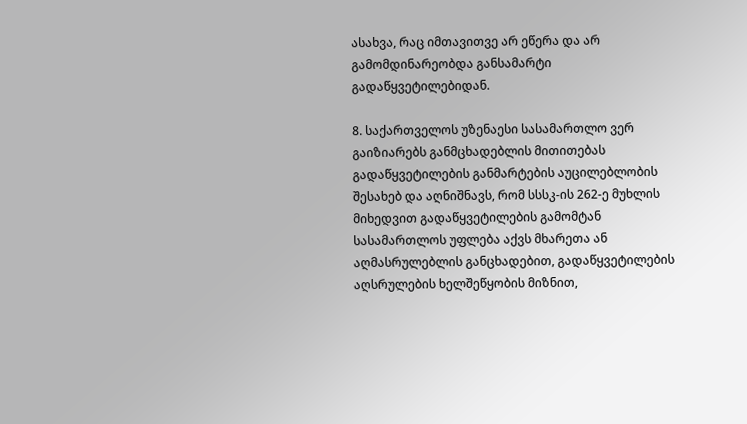ასახვა, რაც იმთავითვე არ ეწერა და არ გამომდინარეობდა განსამარტი გადაწყვეტილებიდან.

8. საქართველოს უზენაესი სასამართლო ვერ გაიზიარებს განმცხადებლის მითითებას გადაწყვეტილების განმარტების აუცილებლობის შესახებ და აღნიშნავს, რომ სსსკ-ის 262-ე მუხლის მიხედვით გადაწყვეტილების გამომტან სასამართლოს უფლება აქვს მხარეთა ან აღმასრულებლის განცხადებით, გადაწყვეტილების აღსრულების ხელშეწყობის მიზნით,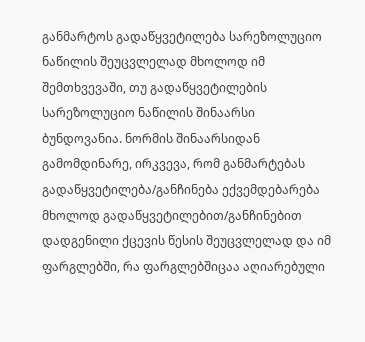განმარტოს გადაწყვეტილება სარეზოლუციო ნაწილის შეუცვლელად მხოლოდ იმ შემთხვევაში, თუ გადაწყვეტილების სარეზოლუციო ნაწილის შინაარსი ბუნდოვანია. ნორმის შინაარსიდან გამომდინარე, ირკვევა, რომ განმარტებას გადაწყვეტილება/განჩინება ექვემდებარება მხოლოდ გადაწყვეტილებით/განჩინებით დადგენილი ქცევის წესის შეუცვლელად და იმ ფარგლებში, რა ფარგლებშიცაა აღიარებული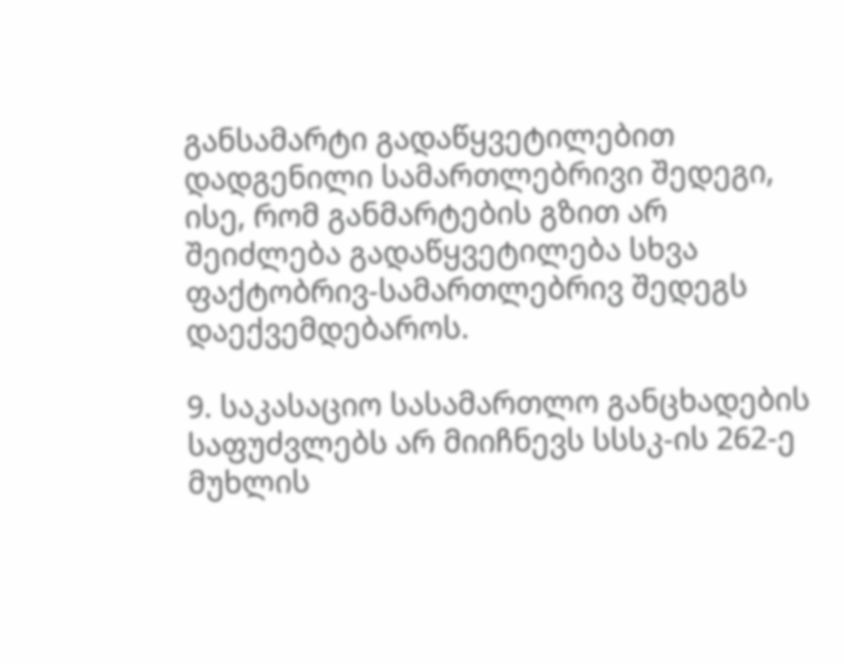განსამარტი გადაწყვეტილებით დადგენილი სამართლებრივი შედეგი, ისე, რომ განმარტების გზით არ შეიძლება გადაწყვეტილება სხვა ფაქტობრივ-სამართლებრივ შედეგს დაექვემდებაროს.

9. საკასაციო სასამართლო განცხადების საფუძვლებს არ მიიჩნევს სსსკ-ის 262-ე მუხლის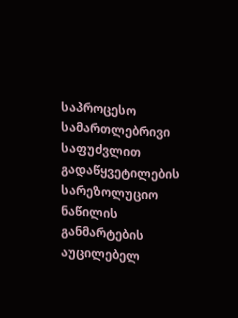საპროცესო სამართლებრივი საფუძვლით გადაწყვეტილების სარეზოლუციო ნაწილის განმარტების აუცილებელ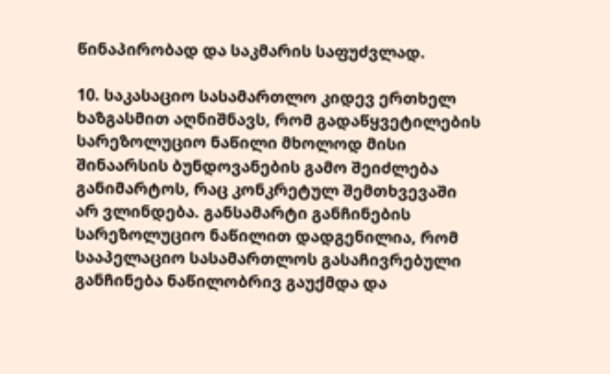წინაპირობად და საკმარის საფუძვლად.

10. საკასაციო სასამართლო კიდევ ერთხელ ხაზგასმით აღნიშნავს, რომ გადაწყვეტილების სარეზოლუციო ნაწილი მხოლოდ მისი შინაარსის ბუნდოვანების გამო შეიძლება განიმარტოს, რაც კონკრეტულ შემთხვევაში არ ვლინდება. განსამარტი განჩინების სარეზოლუციო ნაწილით დადგენილია, რომ სააპელაციო სასამართლოს გასაჩივრებული განჩინება ნაწილობრივ გაუქმდა და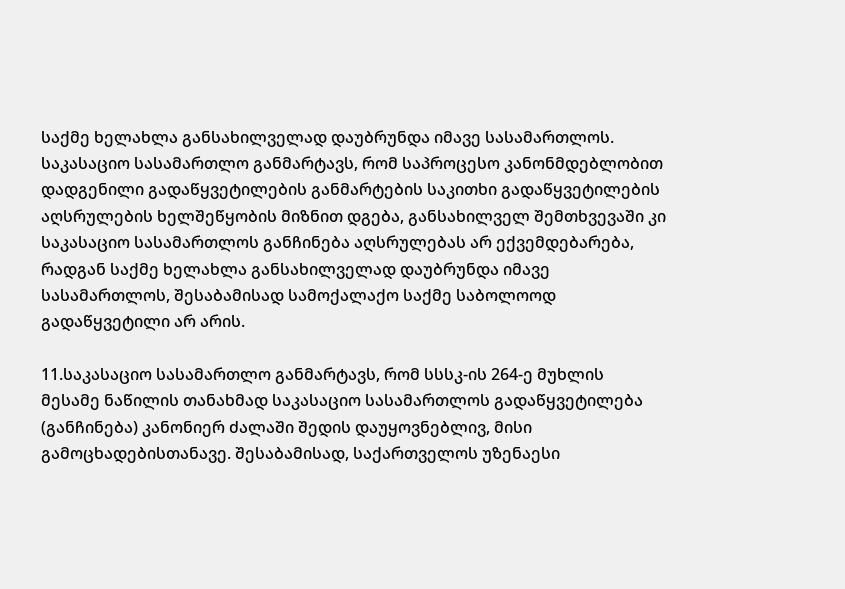საქმე ხელახლა განსახილველად დაუბრუნდა იმავე სასამართლოს. საკასაციო სასამართლო განმარტავს, რომ საპროცესო კანონმდებლობით დადგენილი გადაწყვეტილების განმარტების საკითხი გადაწყვეტილების აღსრულების ხელშეწყობის მიზნით დგება, განსახილველ შემთხვევაში კი საკასაციო სასამართლოს განჩინება აღსრულებას არ ექვემდებარება, რადგან საქმე ხელახლა განსახილველად დაუბრუნდა იმავე სასამართლოს, შესაბამისად სამოქალაქო საქმე საბოლოოდ გადაწყვეტილი არ არის.

11.საკასაციო სასამართლო განმარტავს, რომ სსსკ-ის 264-ე მუხლის მესამე ნაწილის თანახმად საკასაციო სასამართლოს გადაწყვეტილება (განჩინება) კანონიერ ძალაში შედის დაუყოვნებლივ, მისი გამოცხადებისთანავე. შესაბამისად, საქართველოს უზენაესი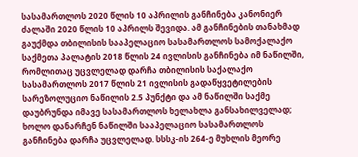სასამართლოს 2020 წლის 10 აპრილის განჩინება კანონიერ ძალაში 2020 წლის 10 აპრილს შევიდა. ამ განჩინების თანახმად გაუქმდა თბილისის სააპელაციო სასამართლოს სამოქალაქო საქმეთა პალატის 2018 წლის 24 ივლისის განჩინება იმ ნაწილში, რომლითაც უცვლელად დარჩა თბილისის საქალაქო სასამართლოს 2017 წლის 21 ივლისის გადაწყვეტილების სარეზოლუციო ნაწილის 2.5 პუნქტი და ამ ნაწილში საქმე დაუბრუნდა იმავე სასამართლოს ხელახლა განსახილველად; ხოლო დანარჩენ ნაწილში სააპელაციო სასამართლოს განჩინება დარჩა უცვლელად. სსსკ-ის 264-ე მუხლის მეორე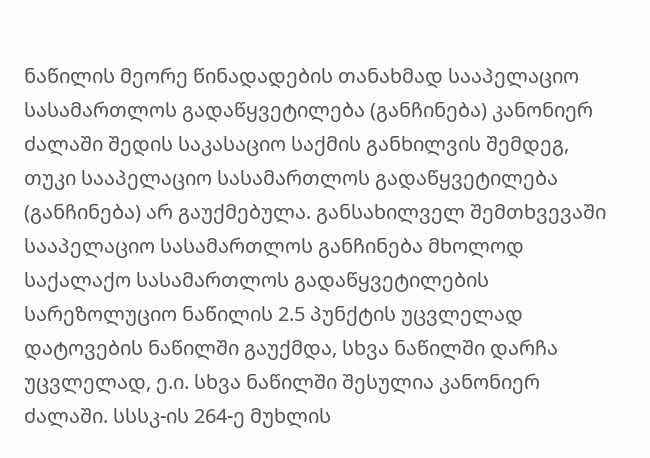ნაწილის მეორე წინადადების თანახმად სააპელაციო სასამართლოს გადაწყვეტილება (განჩინება) კანონიერ ძალაში შედის საკასაციო საქმის განხილვის შემდეგ, თუკი სააპელაციო სასამართლოს გადაწყვეტილება (განჩინება) არ გაუქმებულა. განსახილველ შემთხვევაში სააპელაციო სასამართლოს განჩინება მხოლოდ საქალაქო სასამართლოს გადაწყვეტილების სარეზოლუციო ნაწილის 2.5 პუნქტის უცვლელად დატოვების ნაწილში გაუქმდა, სხვა ნაწილში დარჩა უცვლელად, ე.ი. სხვა ნაწილში შესულია კანონიერ ძალაში. სსსკ-ის 264-ე მუხლის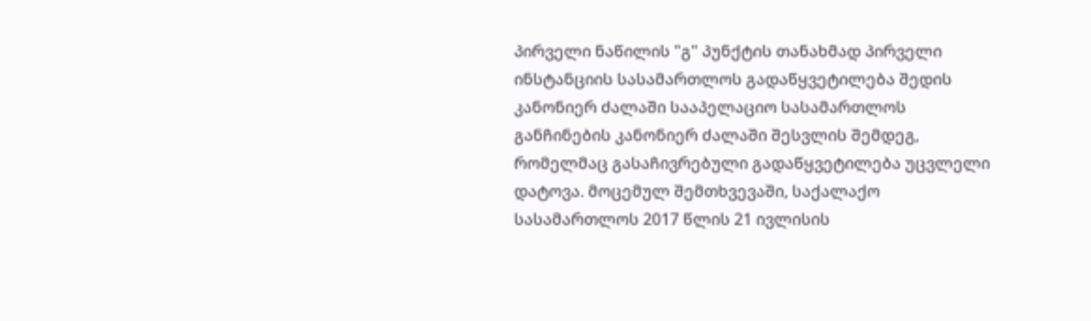პირველი ნაწილის "გ" პუნქტის თანახმად პირველი ინსტანციის სასამართლოს გადაწყვეტილება შედის კანონიერ ძალაში სააპელაციო სასამართლოს განჩინების კანონიერ ძალაში შესვლის შემდეგ, რომელმაც გასაჩივრებული გადაწყვეტილება უცვლელი დატოვა. მოცემულ შემთხვევაში, საქალაქო სასამართლოს 2017 წლის 21 ივლისის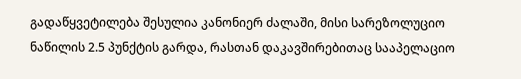გადაწყვეტილება შესულია კანონიერ ძალაში, მისი სარეზოლუციო ნაწილის 2.5 პუნქტის გარდა, რასთან დაკავშირებითაც სააპელაციო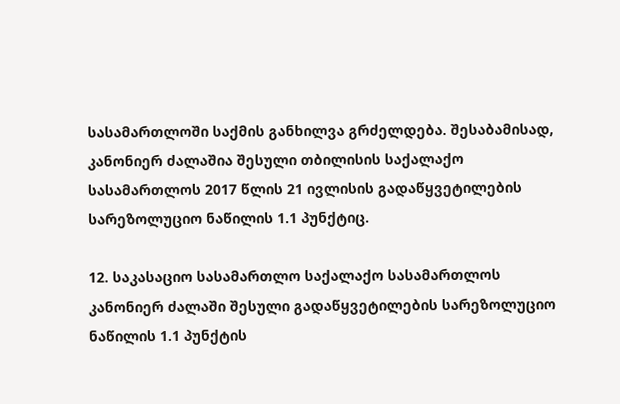სასამართლოში საქმის განხილვა გრძელდება. შესაბამისად, კანონიერ ძალაშია შესული თბილისის საქალაქო სასამართლოს 2017 წლის 21 ივლისის გადაწყვეტილების სარეზოლუციო ნაწილის 1.1 პუნქტიც.

12. საკასაციო სასამართლო საქალაქო სასამართლოს კანონიერ ძალაში შესული გადაწყვეტილების სარეზოლუციო ნაწილის 1.1 პუნქტის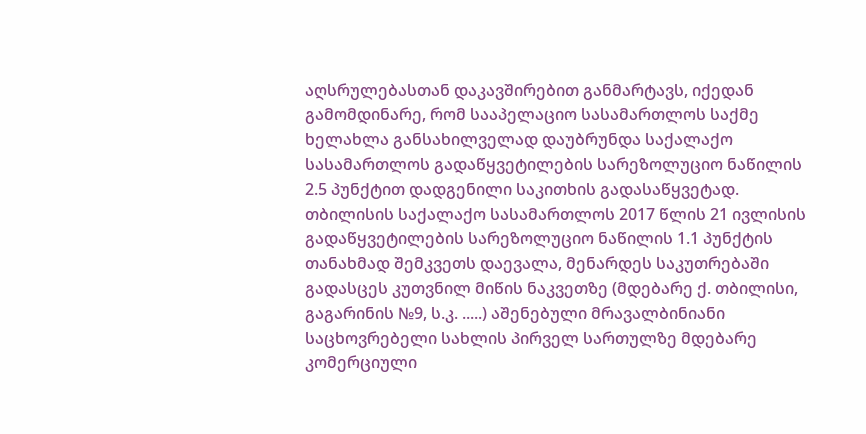აღსრულებასთან დაკავშირებით განმარტავს, იქედან გამომდინარე, რომ სააპელაციო სასამართლოს საქმე ხელახლა განსახილველად დაუბრუნდა საქალაქო სასამართლოს გადაწყვეტილების სარეზოლუციო ნაწილის 2.5 პუნქტით დადგენილი საკითხის გადასაწყვეტად. თბილისის საქალაქო სასამართლოს 2017 წლის 21 ივლისის გადაწყვეტილების სარეზოლუციო ნაწილის 1.1 პუნქტის თანახმად შემკვეთს დაევალა, მენარდეს საკუთრებაში გადასცეს კუთვნილ მიწის ნაკვეთზე (მდებარე ქ. თბილისი, გაგარინის №9, ს.კ. .....) აშენებული მრავალბინიანი საცხოვრებელი სახლის პირველ სართულზე მდებარე კომერციული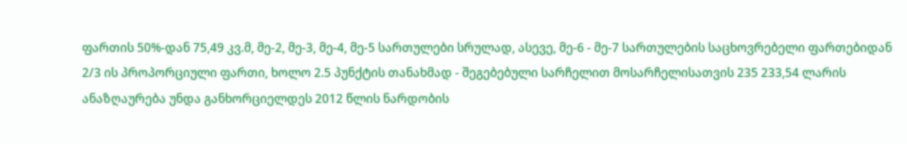ფართის 50%-დან 75,49 კვ.მ, მე-2, მე-3, მე-4, მე-5 სართულები სრულად, ასევე, მე-6 - მე-7 სართულების საცხოვრებელი ფართებიდან 2/3 ის პროპორციული ფართი, ხოლო 2.5 პუნქტის თანახმად - შეგებებული სარჩელით მოსარჩელისათვის 235 233,54 ლარის ანაზღაურება უნდა განხორციელდეს 2012 წლის ნარდობის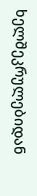ხელშეკრულებიდან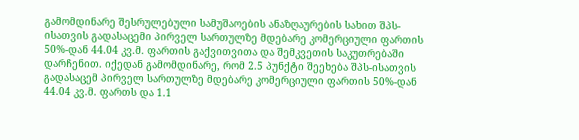გამომდინარე შესრულებული სამუშაოების ანაზღაურების სახით შპს-ისათვის გადასაცემი პირველ სართულზე მდებარე კომერციული ფართის 50%-დან 44.04 კვ.მ. ფართის გაქვითვითა და შემკვეთის საკუთრებაში დარჩენით. იქედან გამომდინარე, რომ 2.5 პუნქტი შეეხება შპს-ისათვის გადასაცემ პირველ სართულზე მდებარე კომერციული ფართის 50%-დან 44.04 კვ.მ. ფართს და 1.1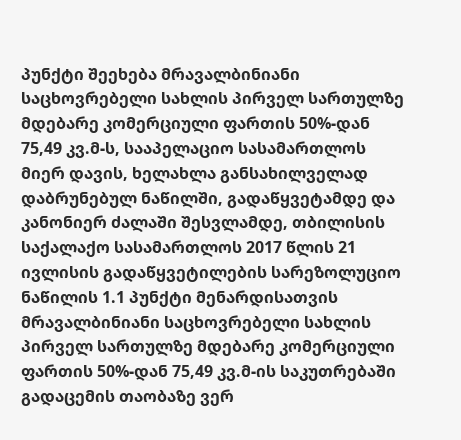პუნქტი შეეხება მრავალბინიანი საცხოვრებელი სახლის პირველ სართულზე მდებარე კომერციული ფართის 50%-დან 75,49 კვ.მ-ს, სააპელაციო სასამართლოს მიერ დავის, ხელახლა განსახილველად დაბრუნებულ ნაწილში, გადაწყვეტამდე და კანონიერ ძალაში შესვლამდე, თბილისის საქალაქო სასამართლოს 2017 წლის 21 ივლისის გადაწყვეტილების სარეზოლუციო ნაწილის 1.1 პუნქტი მენარდისათვის მრავალბინიანი საცხოვრებელი სახლის პირველ სართულზე მდებარე კომერციული ფართის 50%-დან 75,49 კვ.მ-ის საკუთრებაში გადაცემის თაობაზე ვერ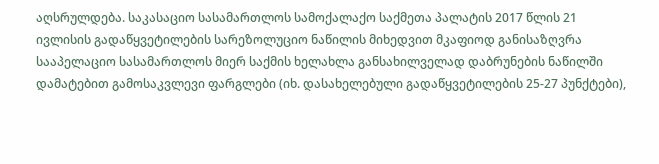აღსრულდება. საკასაციო სასამართლოს სამოქალაქო საქმეთა პალატის 2017 წლის 21 ივლისის გადაწყვეტილების სარეზოლუციო ნაწილის მიხედვით მკაფიოდ განისაზღვრა სააპელაციო სასამართლოს მიერ საქმის ხელახლა განსახილველად დაბრუნების ნაწილში დამატებით გამოსაკვლევი ფარგლები (იხ. დასახელებული გადაწყვეტილების 25-27 პუნქტები),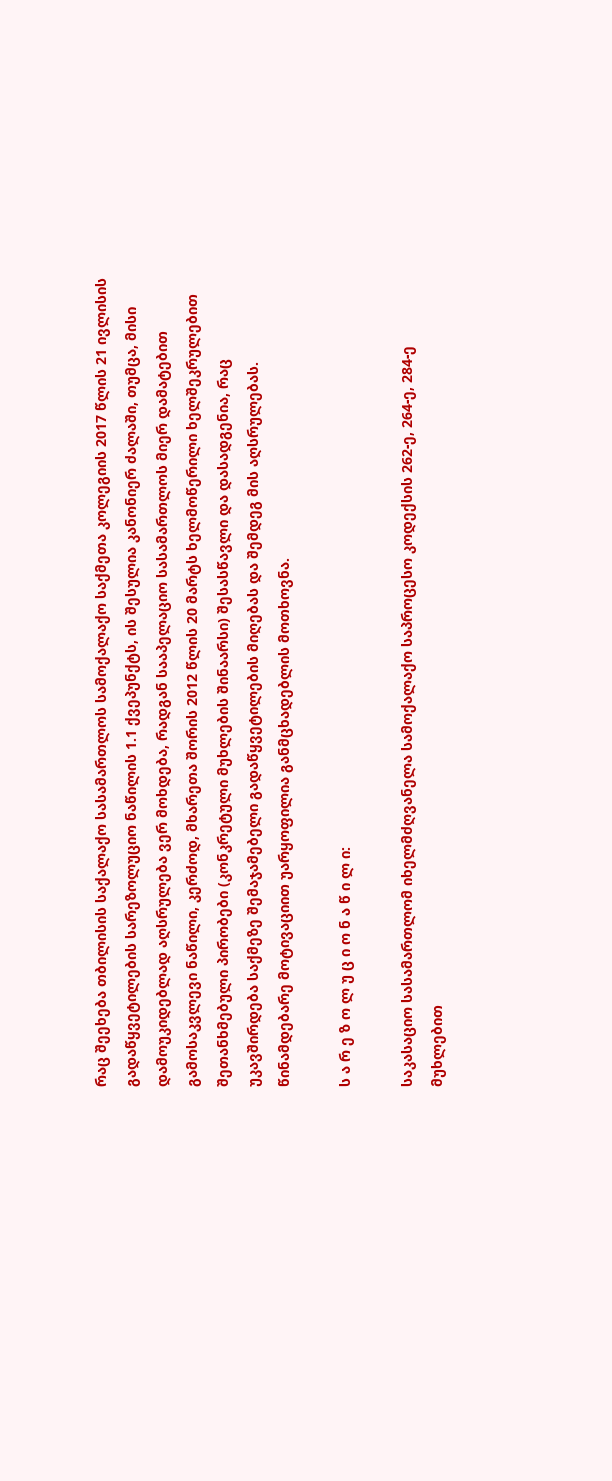რაც შეეხება თბილისის საქალაქო სასამართლოს სამოქალაქო საქმეთა კოლეგიის 2017 წლის 21 ივლისის გადაწყვეტილების სარეზოლუციო ნაწილის 1.1 ქვეპუნქტს, ის შესულია კანონიერ ძალაში, თუმცა, მისი დამოუკიდებლად აღსრულება ვერ მოხდება, რადგან სააპელაციო სასამართლოს მიერ დამატებით გამოსაკვლევი ნაწილი, კერძოდ, მხარეთა შორის 2012 წლის 20 მარტს ხელმოწერილი ხელშეკრულებით შეთანხმებული პირობები (კონკრეტული მუხლების შინაარსი) შესასწავლი და დასადგენია, რაც უკავშირდება საქმეზე შემაჯამებელი გადაწყვეტილების მიღებას და შემდეგ მის აღსრულებას. წინამდებარე მოტივაციით უარყოფილია განმცხადებლის მოთხოვნა.

ს ა რ ე ზ ო ლ უ ც ი ო ნ ა წ ი ლ ი:

საკასაციო სასამართლომ იხელმძღვანელა სამოქალაქო საპროცესო კოდექსის 262-ე, 264-ე, 284-ე მუხლებით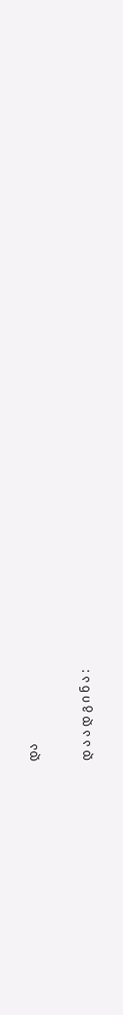და

დ ა ა დ გ ი ნ ა :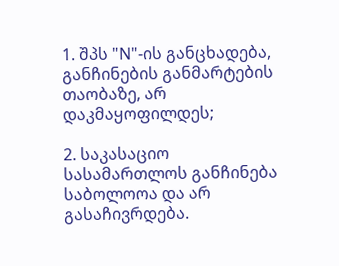1. შპს "N"-ის განცხადება, განჩინების განმარტების თაობაზე, არ დაკმაყოფილდეს;

2. საკასაციო სასამართლოს განჩინება საბოლოოა და არ გასაჩივრდება.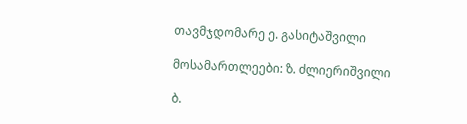თავმჯდომარე ე. გასიტაშვილი

მოსამართლეები: ზ. ძლიერიშვილი

ბ.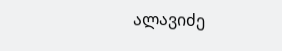ალავიძე